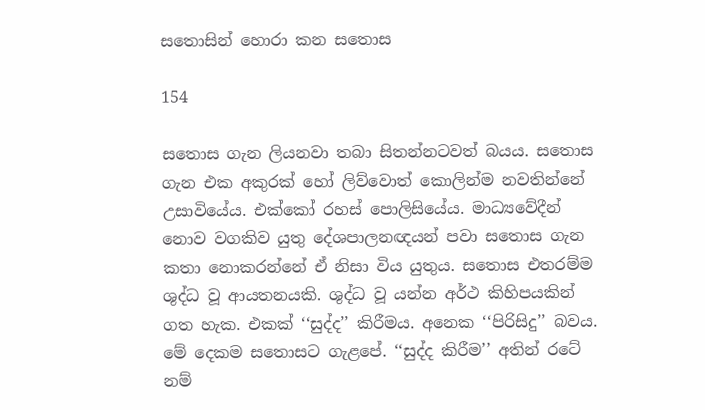සතොසින් හොරා කන සතොස

154

සතොස ගැන ලියනවා තබා සිතන්නටවත් බයය. සතොස ගැන එක අකුරක් හෝ ලිව්වොත් කොලින්ම නවතින්නේ උසාවියේය. එක්කෝ රහස් පොලිසියේය. මාධ්‍යවේදීන් නොව වගකිව යුතු දේශපාලනඥයන් පවා සතොස ගැන කතා නොකරන්නේ ඒ නිසා විය යුතුය. සතොස එතරම්ම ශුද්ධ වූ ආයතනයකි. ශුද්ධ වූ යන්න අර්ථ කිහිපයකින් ගත හැක. එකක් ‘‘සුද්ද’’ කිරීමය. අනෙක ‘‘පිරිසිදු’’ බවය. මේ දෙකම සතොසට ගැළපේ. ‘‘සුද්ද කිරීම’’ අතින් රටේ නම්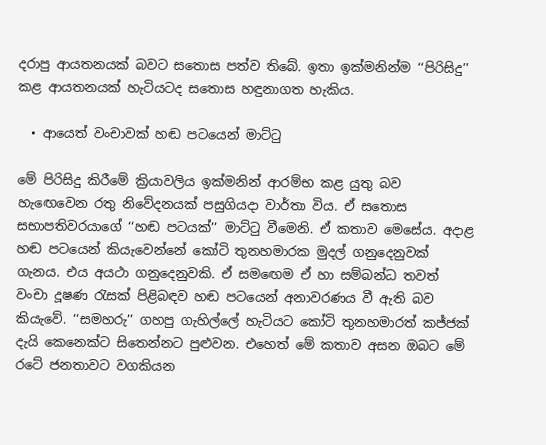දරාපු ආයතනයක් බවට සතොස පත්ව තිබේ. ඉතා ඉක්මනින්ම ‘‘පිරිසිදු’’ කළ ආයතනයක් හැටියටද සතොස හඳුනාගත හැකිය.

  • ආයෙත් වංචාවක් හඬ පටයෙන් මාට්ටු

මේ පිරිසිදු කිරීමේ ක්‍රියාවලිය ඉක්මනින් ආරම්භ කළ යුතු බව හැඟෙවෙන රතු නිවේදනයක් පසුගියදා වාර්තා විය. ඒ සතොස සභාපතිවරයාගේ ‘‘හඬ පටයක්’’ මාට්ටු වීමෙනි. ඒ කතාව මෙසේය. අදාළ හඬ පටයෙන් කියැවෙන්නේ කෝටි තුනහමාරක මුදල් ගනුදෙනුවක් ගැනය. එය අයථා ගනුදෙනුවකි. ඒ සමඟෙම ඒ හා සම්බන්ධ තවත් වංචා දූෂණ රැසක් පිළිබඳව හඬ පටයෙන් අනාවරණය වී ඇති බව කියැවේ. ‘‘සමහරු’’ ගහපු ගැහිල්ලේ හැටියට කෝටි තුනහමාරත් කජ්ජක් දැයි කෙනෙක්ට සිතෙන්නට පුළුවන. එහෙත් මේ කතාව අසන ඔබට මේ රටේ ජනතාවට වගකියන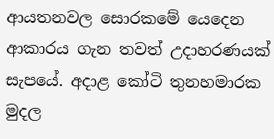ආයතනවල සොරකමේ යෙදෙන ආකාරය ගැන තවත් උදාහරණයක් සැපයේ. අදාළ කෝටි තුනහමාරක මුදල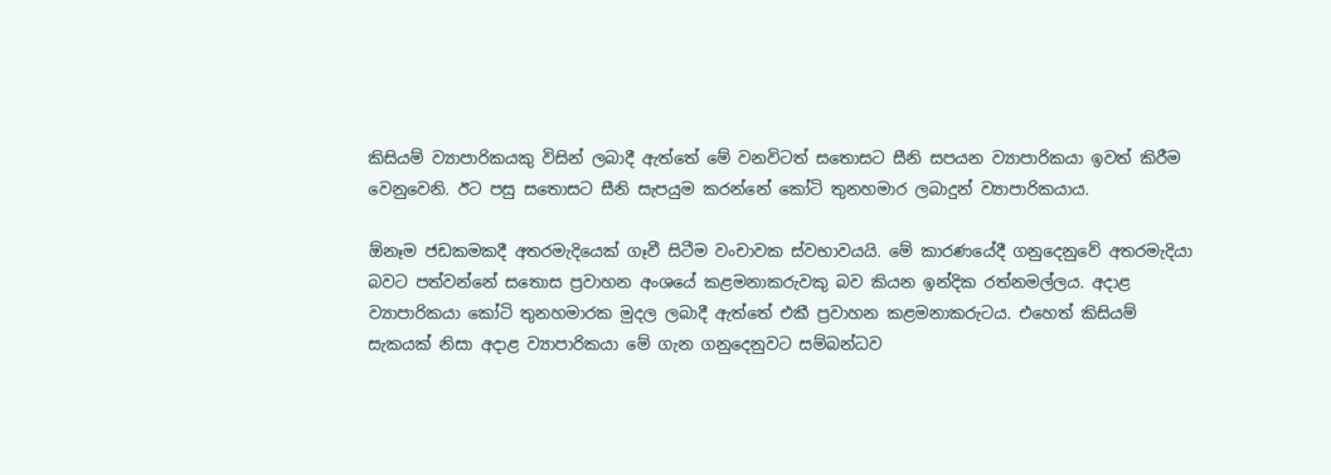කිසියම් ව්‍යාපාරිකයකු විසින් ලබාදී ඇත්තේ මේ වනවිටත් සතොසට සීනි සපයන ව්‍යාපාරිකයා ඉවත් කිරීම වෙනුවෙනි. ඊට පසු සතොසට සීනි සැපයුම කරන්නේ කෝටි තුනහමාර ලබාදුන් ව්‍යාපාරිකයාය.

ඕනෑම ජඩකමකදී අතරමැදියෙක් ගෑවී සිටීම වංචාවක ස්වභාවයයි. මේ කාරණයේදී ගනුදෙනුවේ අතරමැදියා බවට පත්වන්නේ සතොස ප්‍රවාහන අංශයේ කළමනාකරුවකු බව කියන ඉන්දික රත්නමල්ලය. අදාළ ව්‍යාපාරිකයා කෝටි තුනහමාරක මුදල ලබාදී ඇත්තේ එකී ප්‍රවාහන කළමනාකරුටය. එහෙත් කිසියම් සැකයක් නිසා අදාළ ව්‍යාපාරිකයා මේ ගැන ගනුදෙනුවට සම්බන්ධව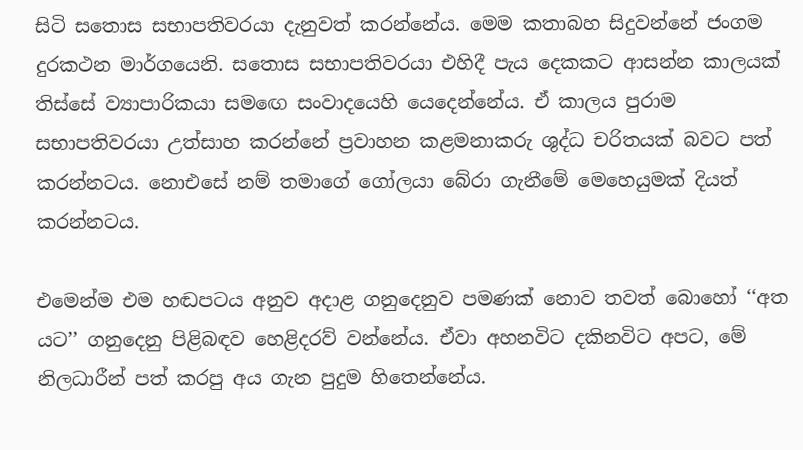සිටි සතොස සභාපතිවරයා දැනුවත් කරන්නේය. මෙම කතාබහ සිදුවන්නේ ජංගම දුරකථන මාර්ගයෙනි. සතොස සභාපතිවරයා එහිදී පැය දෙකකට ආසන්න කාලයක් තිස්සේ ව්‍යාපාරිකයා සමඟෙ සංවාදයෙහි යෙදෙන්නේය. ඒ කාලය පුරාම සභාපතිවරයා උත්සාහ කරන්නේ ප්‍රවාහන කළමනාකරු ශුද්ධ චරිතයක් බවට පත් කරන්නටය. නොඑසේ නම් තමාගේ ගෝලයා බේරා ගැනීමේ මෙහෙයුමක් දියත් කරන්නටය.

එමෙන්ම එම හඬපටය අනුව අදාළ ගනුදෙනුව පමණක් නොව තවත් බොහෝ ‘‘අත යට’’ ගනුදෙනු පිළිබඳව හෙළිදරව් වන්නේය. ඒවා අහනවිට දකිනවිට අපට, මේ නිලධාරීන් පත් කරපු අය ගැන පුදුම හිතෙන්නේය.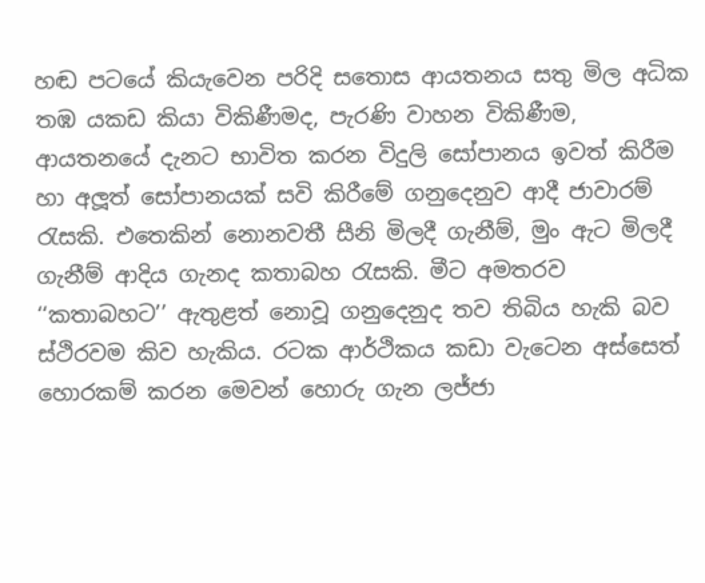හඬ පටයේ කියැවෙන පරිදි සතොස ආයතනය සතු මිල අධික තඹ යකඩ කියා විකිණීමද, පැරණි වාහන විකිණීම, ආයතනයේ දැනට භාවිත කරන විදුලි සෝපානය ඉවත් කිරීම හා අලූත් සෝපානයක් සවි කිරීමේ ගනුදෙනුව ආදී ජාවාරම් රැසකි. එතෙකින් නොනවතී සීනි මිලදී ගැනීම්, මුං ඇට මිලදී ගැනීම් ආදිය ගැනද කතාබහ රැසකි. මීට අමතරව ‘‘කතාබහට’’ ඇතුළත් නොවූ ගනුදෙනුද තව තිබිය හැකි බව ස්ථිරවම කිව හැකිය. රටක ආර්ථිකය කඩා වැටෙන අස්සෙත් හොරකම් කරන මෙවන් හොරු ගැන ලජ්ජා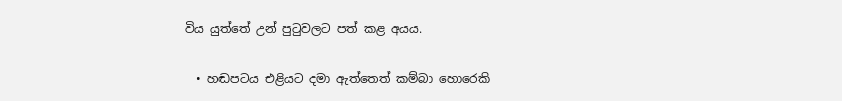විය යුත්තේ උන් පුටුවලට පත් කළ අයය.

  • හඬපටය එළියට දමා ඇත්තෙත් කම්බා හොරෙකි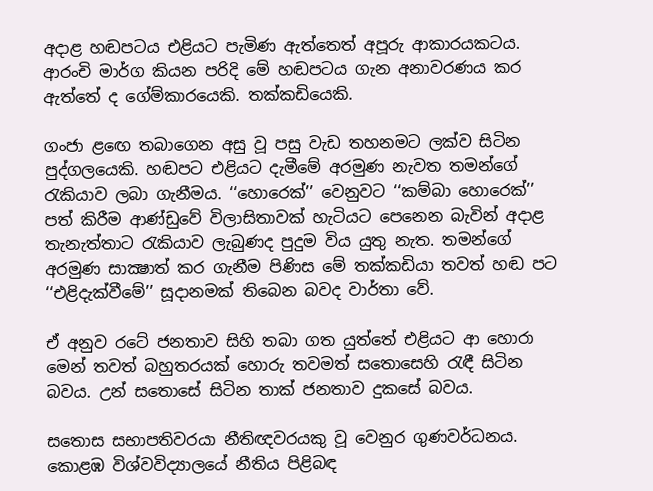අදාළ හඬපටය එළියට පැමිණ ඇත්තෙත් අපූරු ආකාරයකටය. ආරංචි මාර්ග කියන පරිදි මේ හඬපටය ගැන අනාවරණය කර ඇත්තේ ද ගේම්කාරයෙකි. තක්කඩියෙකි.

ගංජා ළඟෙ තබාගෙන අසු වූ පසු වැඩ තහනමට ලක්ව සිටින පුද්ගලයෙකි. හඬපට එළියට දැමීමේ අරමුණ නැවත තමන්ගේ රැකියාව ලබා ගැනීමය. ‘‘හොරෙක්’’ වෙනුවට ‘‘කම්බා හොරෙක්’’ පත් කිරීම ආණ්ඩුවේ විලාසිතාවක් හැටියට පෙනෙන බැවින් අදාළ තැනැත්තාට රැකියාව ලැබුණද පුදුම විය යුතු නැත. තමන්ගේ අරමුණ සාක්‍ෂාත් කර ගැනීම පිණිස මේ තක්කඩියා තවත් හඬ පට ‘‘එළිදැක්වීමේ’’ සූදානමක් තිබෙන බවද වාර්තා වේ.

ඒ අනුව රටේ ජනතාව සිහි තබා ගත යුත්තේ එළියට ආ හොරා මෙන් තවත් බහුතරයක් හොරු තවමත් සතොසෙහි රැඳී සිටින බවය. උන් සතොසේ සිටින තාක් ජනතාව දුකසේ බවය.

සතොස සභාපතිවරයා නීතිඥවරයකු වූ වෙනුර ගුණවර්ධනය. කොළඹ විශ්වවිද්‍යාලයේ නීතිය පිළිබඳ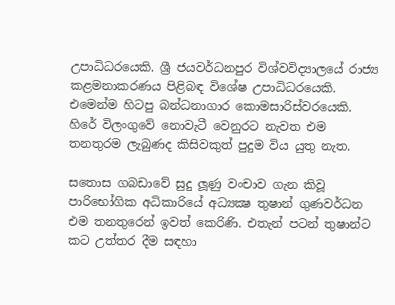උපාධිධරයෙකි. ශ්‍රී ජයවර්ධනපුර විශ්වවිද්‍යාලයේ රාජ්‍ය කළමනාකරණය පිළිබඳ විශේෂ උපාධිධරයෙකි. එමෙන්ම හිටපු බන්ධනාගාර කොමසාරිස්වරයෙකි. හිරේ විලංගුවේ නොවැටී වෙනුරට නැවත එම තනතුරම ලැබුණද කිසිවකුත් පුදුම විය යුතු නැත.

සතොස ගබඩාවේ සුදු ලූණු වංචාව ගැන කිවූ පාරිභෝගික අධිකාරියේ අධ්‍යක්‍ෂ තුෂාන් ගුණවර්ධන එම තනතුරෙන් ඉවත් කෙරිණි. එතැන් පටන් තුෂාන්ට කට උත්තර දීම සඳහා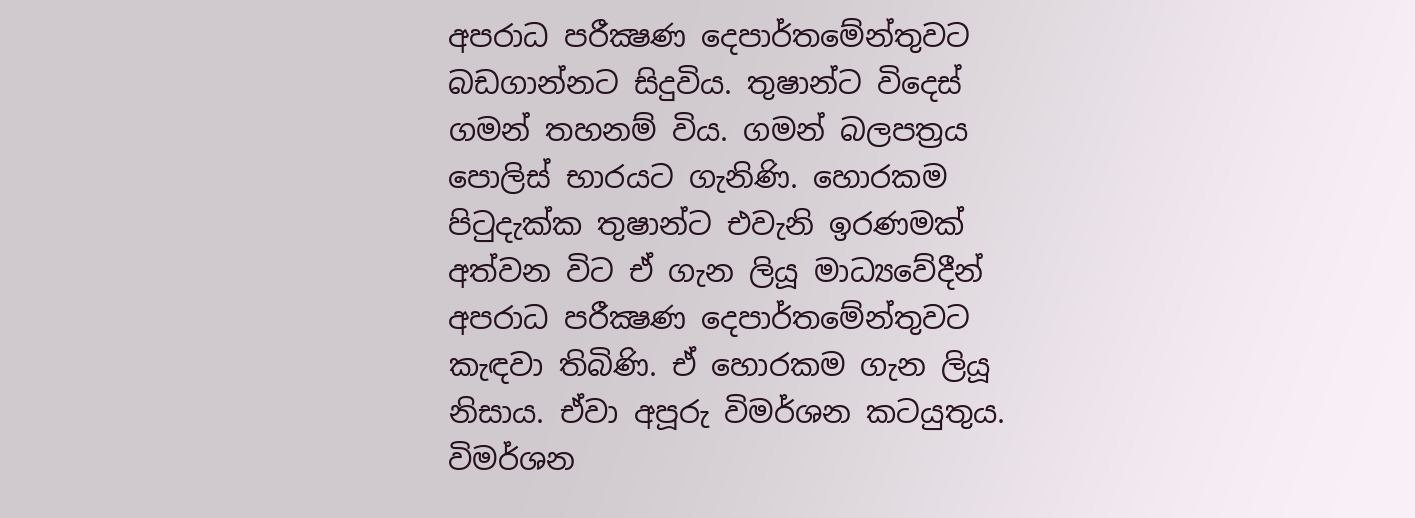අපරාධ පරීක්‍ෂණ දෙපාර්තමේන්තුවට බඩගාන්නට සිදුවිය. තුෂාන්ට විදෙස් ගමන් තහනම් විය. ගමන් බලපත්‍රය පොලිස් භාරයට ගැනිණි. හොරකම පිටුදැක්ක තුෂාන්ට එවැනි ඉරණමක් අත්වන විට ඒ ගැන ලියූ මාධ්‍යවේදීන් අපරාධ පරීක්‍ෂණ දෙපාර්තමේන්තුවට කැඳවා තිබිණි. ඒ හොරකම ගැන ලියූ නිසාය. ඒවා අපූරු විමර්ශන කටයුතුය. විමර්ශන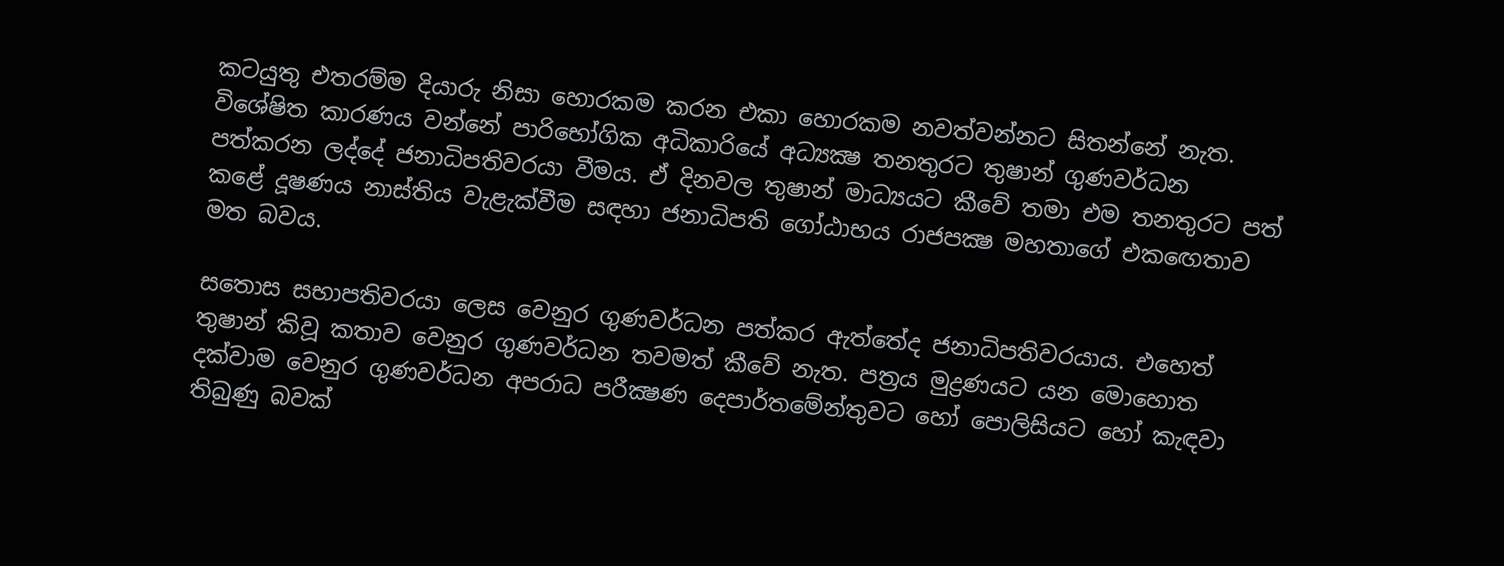කටයුතු එතරම්ම දියාරු නිසා හොරකම කරන එකා හොරකම නවත්වන්නට සිතන්නේ නැත. විශේෂිත කාරණය වන්නේ පාරිභෝගික අධිකාරියේ අධ්‍යක්‍ෂ තනතුරට තුෂාන් ගුණවර්ධන පත්කරන ලද්දේ ජනාධිපතිවරයා වීමය. ඒ දිනවල තුෂාන් මාධ්‍යයට කීවේ තමා එම තනතුරට පත් කළේ දූෂණය නාස්තිය වැළැක්වීම සඳහා ජනාධිපති ගෝඨාභය රාජපක්‍ෂ මහතාගේ එකඟෙතාව මත බවය.

සතොස සභාපතිවරයා ලෙස වෙනුර ගුණවර්ධන පත්කර ඇත්තේද ජනාධිපතිවරයාය. එහෙත් තුෂාන් කිවූ කතාව වෙනුර ගුණවර්ධන තවමත් කීවේ නැත. පත්‍රය මුද්‍රණයට යන මොහොත දක්වාම වෙනුර ගුණවර්ධන අපරාධ පරීක්‍ෂණ දෙපාර්තමේන්තුවට හෝ පොලිසියට හෝ කැඳවා තිබුණු බවක්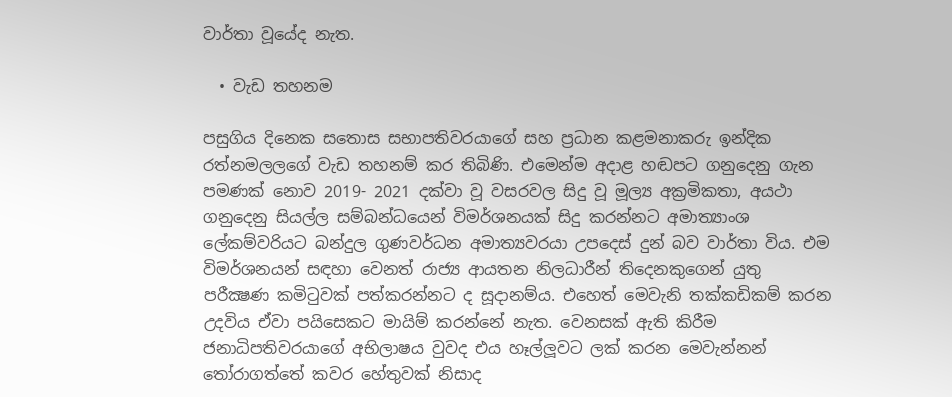වාර්තා වූයේද නැත.

  • වැඩ තහනම

පසුගිය දිනෙක සතොස සභාපතිවරයාගේ සහ ප්‍රධාන කළමනාකරු ඉන්දික රත්නමලලගේ වැඩ තහනම් කර තිබිණි. එමෙන්ම අදාළ හඬපට ගනුදෙනු ගැන පමණක් නොව 2019- 2021 දක්වා වූ වසරවල සිදු වූ මූල්‍ය අක්‍රමිකතා, අයථා ගනුදෙනු සියල්ල සම්බන්ධයෙන් විමර්ශනයක් සිදු කරන්නට අමාත්‍යාංශ ලේකම්වරියට බන්දුල ගුණවර්ධන අමාත්‍යවරයා උපදෙස් දුන් බව වාර්තා විය. එම විමර්ශනයන් සඳහා වෙනත් රාජ්‍ය ආයතන නිලධාරීන් තිදෙනකුගෙන් යුතු පරීක්‍ෂණ කමිටුවක් පත්කරන්නට ද සූදානම්ය. එහෙත් මෙවැනි තක්කඩිකම් කරන උදවිය ඒවා පයිසෙකට මායිම් කරන්නේ නැත. වෙනසක් ඇති කිරීම ජනාධිපතිවරයාගේ අභිලාෂය වුවද එය හෑල්ලූවට ලක් කරන මෙවැන්නන් තෝරාගත්තේ කවර හේතුවක් නිසාද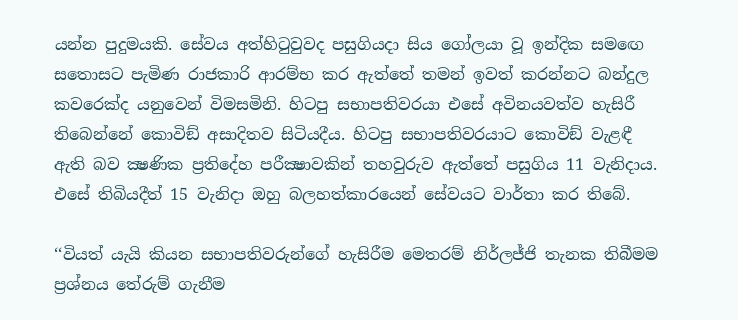යන්න පුදුමයකි. සේවය අත්හිටුවුවද පසුගියදා සිය ගෝලයා වූ ඉන්දික සමඟෙ සතොසට පැමිණ රාජකාරි ආරම්භ කර ඇත්තේ තමන් ඉවත් කරන්නට බන්දුල කවරෙක්ද යනුවෙන් විමසමිනි. හිටපු සභාපතිවරයා එසේ අවිනයවත්ව හැසිරී තිබෙන්නේ කොවිඞ් අසාදිතව සිටියදීය. හිටපු සභාපතිවරයාට කොවිඞ් වැළඳී ඇති බව ක්‍ෂණික ප්‍රතිදේහ පරීක්‍ෂාවකින් තහවුරුව ඇත්තේ පසුගිය 11 වැනිදාය. එසේ තිබියදීත් 15 වැනිදා ඔහු බලහත්කාරයෙන් සේවයට වාර්තා කර තිබේ.

‘‘වියත් යැයි කියන සභාපතිවරුන්ගේ හැසිරීම මෙතරම් නිර්ලජ්ජි තැනක තිබීමම ප්‍රශ්නය තේරුම් ගැනීම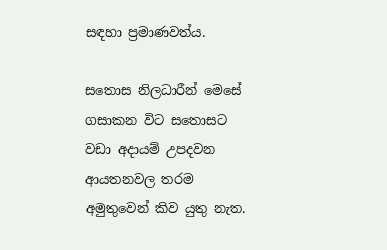සඳහා ප්‍රමාණවත්ය.

සතොස නිලධාරීන් මෙසේ ගසාකන විට සතොසට වඩා අදායම් උපදවන ආයතනවල තරම අමුතුවෙන් කිව යුතු නැත.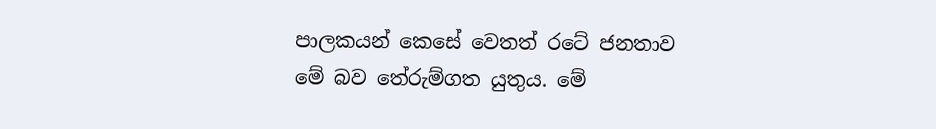පාලකයන් කෙසේ වෙතත් රටේ ජනතාව මේ බව තේරුම්ගත යුතුය. මේ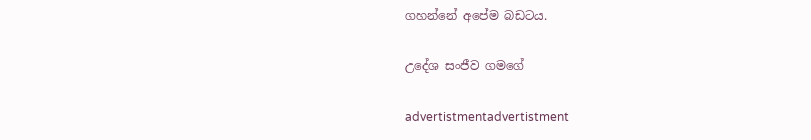ගහන්නේ අපේම බඩටය.

උදේශ සංජීව ගමගේ

advertistmentadvertistment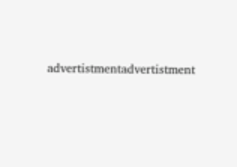advertistmentadvertistment